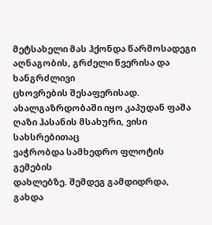მეტსახელი მას ჰქონდა წარმოსადეგი აღნაგობის, გრძელი წვერისა და ხანგრძლივი
ცხოვრების შესაფერისად.
ახალგაზრდობაში იყო კაპუდან ფაშა ღაზი ჰასანის მსახური, ვისი სახსრებითაც
ვაჭრობდა სამხედრო ფლოტის გემების
დახლებზე. შემდეგ გამდიდრდა, გახდა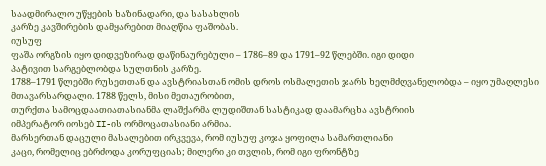საადმირალო უწყების ხაზინადარი, და სასახლის
კარზე კავშირების დამყარებით მიაღწია ფაშობას.
იუსუფ
ფაშა ორგზის იყო დიდვეზირად დაწინაურებული – 1786–89 და 1791–92 წლებში. იგი დიდი
პატივით სარგებლობდა სულთნის კარზე.
1788–1791 წლებში რუსეთთან და ავსტრიასთან ომის დროს ოსმალეთის ჯარს ხელმძღვანელობდა – იყო უმაღლესი
მთავარსარდალი. 1788 წელს, მისი მეთაურობით,
თურქთა სამოცდაათიათასიანმა ლაშქარმა ლუდიშთან სასტიკად დაამარცხა ავსტრიის
იმპერატორ იოსებ II-ის ორმოცათასიანი არმია.
მარსერთან დაცული მასალებით ირკვევა, რომ იუსუფ კოჯა ყოფილა სამართლიანი
კაცი, რომელიც ებრძოდა კორუფციას; მილერი კი თვლის, რომ იგი ფრონტზე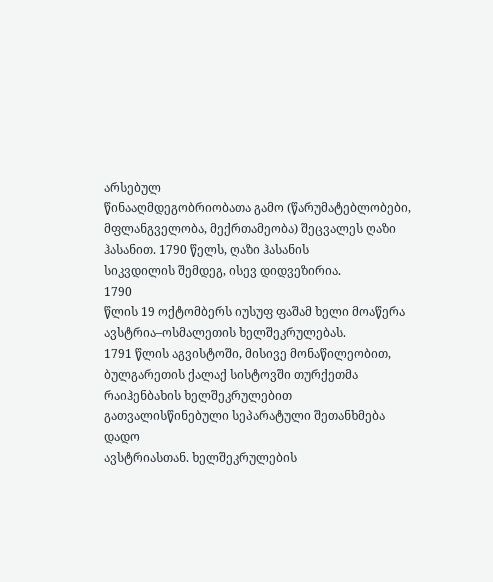არსებულ
წინააღმდეგობრიობათა გამო (წარუმატებლობები, მფლანგველობა, მექრთამეობა) შეცვალეს ღაზი ჰასანით. 1790 წელს, ღაზი ჰასანის
სიკვდილის შემდეგ, ისევ დიდვეზირია.
1790
წლის 19 ოქტომბერს იუსუფ ფაშამ ხელი მოაწერა ავსტრია–ოსმალეთის ხელშეკრულებას.
1791 წლის აგვისტოში, მისივე მონაწილეობით, ბულგარეთის ქალაქ სისტოვში თურქეთმა
რაიჰენბახის ხელშეკრულებით გათვალისწინებული სეპარატული შეთანხმება დადო
ავსტრიასთან. ხელშეკრულების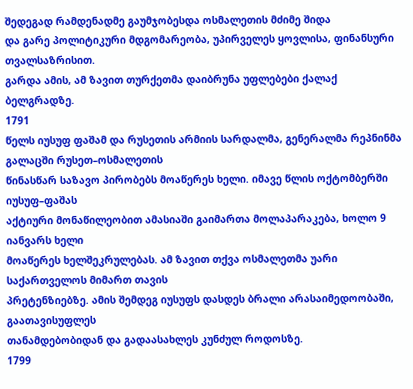შედეგად რამდენადმე გაუმჯობესდა ოსმალეთის მძიმე შიდა
და გარე პოლიტიკური მდგომარეობა, უპირველეს ყოვლისა, ფინანსური თვალსაზრისით.
გარდა ამის, ამ ზავით თურქეთმა დაიბრუნა უფლებები ქალაქ ბელგრადზე.
1791
წელს იუსუფ ფაშამ და რუსეთის არმიის სარდალმა, გენერალმა რეპნინმა გალაცში რუსეთ–ოსმალეთის
წინასწარ საზავო პირობებს მოაწერეს ხელი. იმავე წლის ოქტომბერში იუსუფ–ფაშას
აქტიური მონაწილეობით ამასიაში გაიმართა მოლაპარაკება, ხოლო 9 იანვარს ხელი
მოაწერეს ხელშეკრულებას. ამ ზავით თქვა ოსმალეთმა უარი საქართველოს მიმართ თავის
პრეტენზიებზე. ამის შემდეგ იუსუფს დასდეს ბრალი არასაიმედოობაში, გაათავისუფლეს
თანამდებობიდან და გადაასახლეს კუნძულ როდოსზე.
1799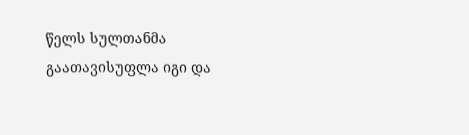წელს სულთანმა გაათავისუფლა იგი და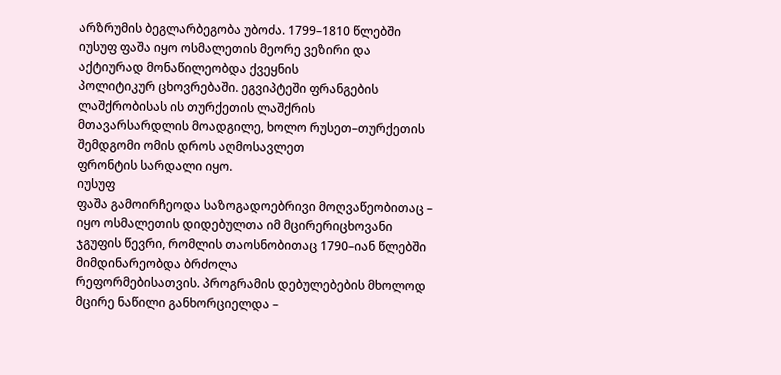არზრუმის ბეგლარბეგობა უბოძა. 1799–1810 წლებში
იუსუფ ფაშა იყო ოსმალეთის მეორე ვეზირი და აქტიურად მონაწილეობდა ქვეყნის
პოლიტიკურ ცხოვრებაში. ეგვიპტეში ფრანგების ლაშქრობისას ის თურქეთის ლაშქრის
მთავარსარდლის მოადგილე, ხოლო რუსეთ–თურქეთის შემდგომი ომის დროს აღმოსავლეთ
ფრონტის სარდალი იყო.
იუსუფ
ფაშა გამოირჩეოდა საზოგადოებრივი მოღვაწეობითაც – იყო ოსმალეთის დიდებულთა იმ მცირერიცხოვანი
ჯგუფის წევრი, რომლის თაოსნობითაც 1790–იან წლებში მიმდინარეობდა ბრძოლა
რეფორმებისათვის. პროგრამის დებულებების მხოლოდ მცირე ნაწილი განხორციელდა –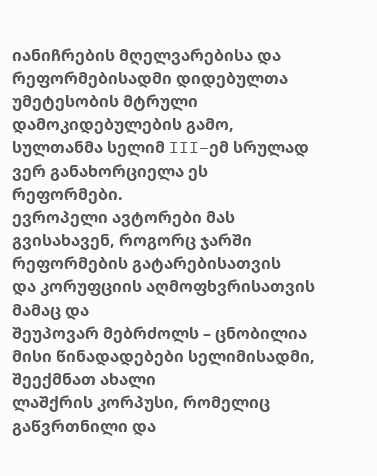იანიჩრების მღელვარებისა და რეფორმებისადმი დიდებულთა უმეტესობის მტრული
დამოკიდებულების გამო, სულთანმა სელიმ III–ემ სრულად ვერ განახორციელა ეს
რეფორმები.
ევროპელი ავტორები მას გვისახავენ, როგორც ჯარში რეფორმების გატარებისათვის
და კორუფციის აღმოფხვრისათვის მამაც და
შეუპოვარ მებრძოლს – ცნობილია მისი წინადადებები სელიმისადმი, შეექმნათ ახალი
ლაშქრის კორპუსი, რომელიც გაწვრთნილი და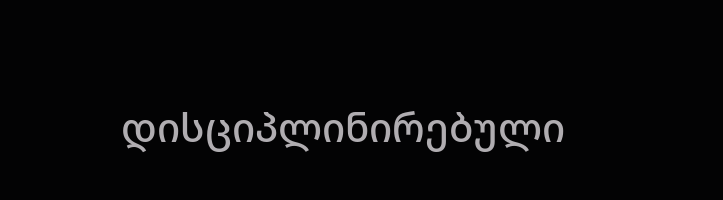დისციპლინირებული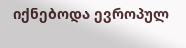იქნებოდა ევროპულ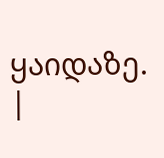ყაიდაზე. |